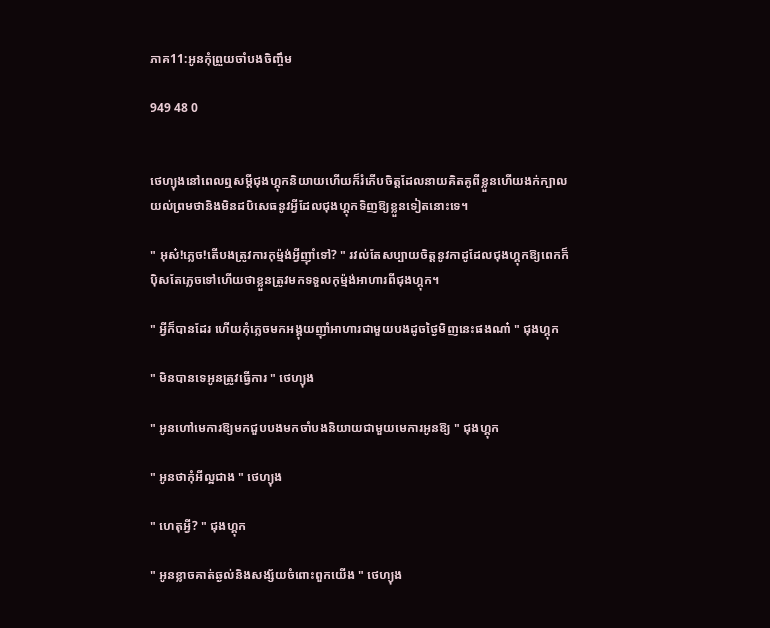ភាគ11:អូនកុំព្រួយចាំបងចិញ្ចឹម

949 48 0


ថេហ្យុងនៅពេលឮសម្ដីជុងហ្គុកនិយាយហើយក៏រំភើបចិត្តដែលនាយគិតគូពីខ្លួនហើយងក់ក្បាលយល់ព្រមថានិងមិនដបិសេធនូវអ្វីដែលជុងហ្គុកទិញឱ្យខ្លួនទៀតនោះទេ។

" អុស៎!ភ្លេច!តើបងត្រូវការកុម្ម៉ង់អ្វីញ៉ាំទៅ? " រវល់តែសប្បាយចិត្តនូវកាដូដែលជុងហ្គុកឱ្យពេកក៏ប៉ិសតែភ្លេចទៅហើយថាខ្លួនត្រូវមកទទួលកុម៉្មង់អាហារពីជុងហ្គុក។

" អ្វីក៏បានដែរ ហើយកុំភ្លេចមកអង្គុយញ៉ាំអាហារជាមួយបងដូចថ្ងៃមិញនេះផងណា៎ " ជុងហ្គុក

" មិនបានទេអូនត្រូវធ្វើការ " ថេហ្យុង

" អូនហៅមេការឱ្យមកជួបបងមកចាំបងនិយាយជាមួយមេការអូនឱ្យ " ជុងហ្គុក

" អូនថាកុំអីល្អជាង " ថេហ្យុង

" ហេតុអ្វី? " ជុងហ្គុក

" អូនខ្លាចគាត់ឆ្ងល់និងសង្ស័យចំពោះពួកយើង " ថេហ្យុង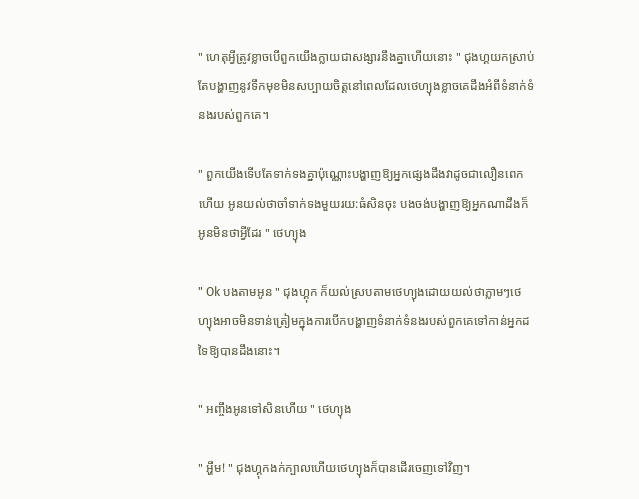" ហេតុអ្វីត្រូវខ្លាចបើពួកយើងក្លាយជាសង្សារនឹងគ្នាហើយនោះ " ជុងហ្គយកស្រាប់តែបង្ហាញនូវទឹកមុខមិនសប្បាយចិត្តនៅពេលដែលថេហ្យុងខ្លាចគេដឹងអំពីទំនាក់ទំនងរបស់ពួកគេ។

" ពួកយើងទើបតែទាក់ទងគ្នាប៉ុណ្ណោះបង្ហាញឱ្យអ្នកផ្សេងដឹងវាដូចជាលឿនពេកហើយ អូនយល់ថាចាំទាក់ទងមួយរយ:ធំសិនចុះ បងចង់បង្ហាញឱ្យអ្នកណាដឹងក៏អូនមិនថាអ្វីដែរ " ថេហ្យុង

" Ok បងតាមអូន " ជុងហ្គុក ក៏យល់ស្របតាមថេហ្យុងដោយយល់ថាភ្លាមៗថេហ្យុងអាចមិនទាន់ត្រៀមក្នុងការបើកបង្ហាញទំនាក់ទំនងរបស់ពួកគេទៅកាន់អ្នកដទៃឱ្យបានដឹងនោះ។

" អញ្ចឹងអូនទៅសិនហើយ " ថេហ្យុង

" អ្ហឹម! " ជុងហ្គុកងក់ក្បាលហើយថេហ្យុងក៏បានដើរចេញទៅវិញ។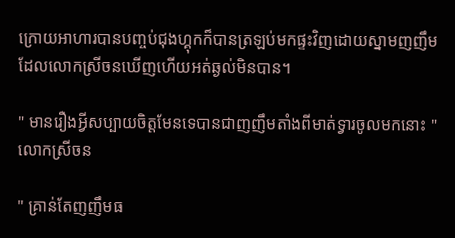ក្រោយអាហារបានបញ្ចប់ជុងហ្គុកក៏បានត្រឡប់មកផ្ទះវិញដោយស្នាមញញឹមដែលលោកស្រីចនឃើញហើយអត់ឆ្ងល់មិនបាន។

" មានរឿងអ្វីសប្បាយចិត្តមែនទេបានជាញញឹមតាំងពីមាត់ទ្វារចូលមកនោះ " លោកស្រីចន

" គ្រាន់តែញញឹមធ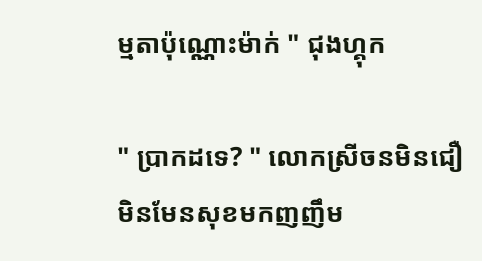ម្មតាប៉ុណ្ណោះម៉ាក់ " ជុងហ្គុក

" ប្រាកដទេ? " លោកស្រីចនមិនជឿមិនមែនសុខមកញញឹម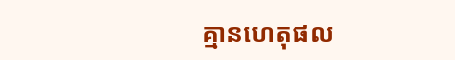គ្មានហេតុផល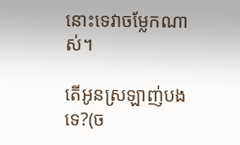នោះទេវាចម្លែកណាស់។

តើអូនស្រឡាញ់បងទេ?(ច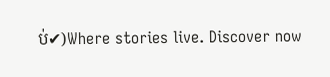ប់✔)Where stories live. Discover now